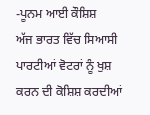-ਪੂਨਮ ਆਈ ਕੌਸ਼ਿਸ਼
ਅੱਜ ਭਾਰਤ ਵਿੱਚ ਸਿਆਸੀ ਪਾਰਟੀਆਂ ਵੋਟਰਾਂ ਨੂੰ ਖੁਸ਼ ਕਰਨ ਦੀ ਕੋਸ਼ਿਸ਼ ਕਰਦੀਆਂ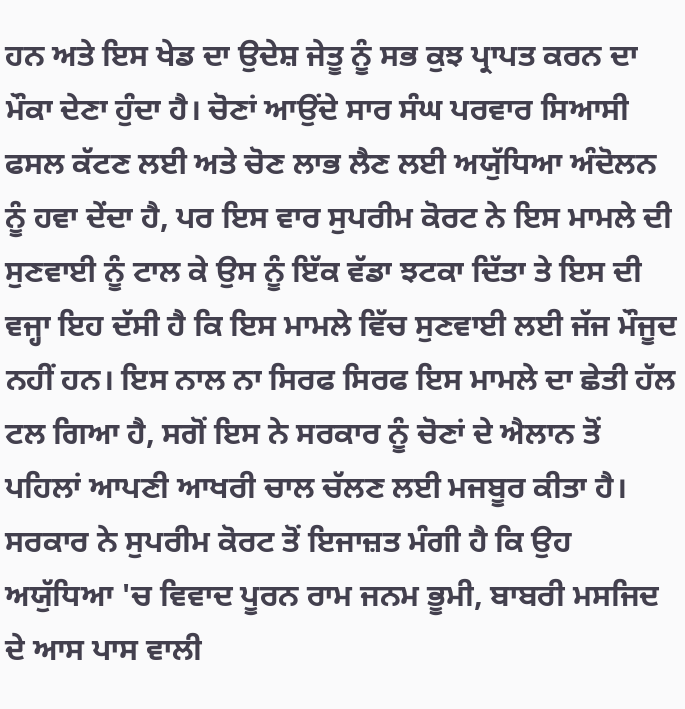ਹਨ ਅਤੇ ਇਸ ਖੇਡ ਦਾ ਉਦੇਸ਼ ਜੇਤੂ ਨੂੰ ਸਭ ਕੁਝ ਪ੍ਰਾਪਤ ਕਰਨ ਦਾ ਮੌਕਾ ਦੇਣਾ ਹੁੰਦਾ ਹੈ। ਚੋਣਾਂ ਆਉਂਦੇ ਸਾਰ ਸੰਘ ਪਰਵਾਰ ਸਿਆਸੀ ਫਸਲ ਕੱਟਣ ਲਈ ਅਤੇ ਚੋਣ ਲਾਭ ਲੈਣ ਲਈ ਅਯੁੱਧਿਆ ਅੰਦੋਲਨ ਨੂੰ ਹਵਾ ਦੇਂਦਾ ਹੈ, ਪਰ ਇਸ ਵਾਰ ਸੁਪਰੀਮ ਕੋਰਟ ਨੇ ਇਸ ਮਾਮਲੇ ਦੀ ਸੁਣਵਾਈ ਨੂੰ ਟਾਲ ਕੇ ਉਸ ਨੂੰ ਇੱਕ ਵੱਡਾ ਝਟਕਾ ਦਿੱਤਾ ਤੇ ਇਸ ਦੀ ਵਜ੍ਹਾ ਇਹ ਦੱਸੀ ਹੈ ਕਿ ਇਸ ਮਾਮਲੇ ਵਿੱਚ ਸੁਣਵਾਈ ਲਈ ਜੱਜ ਮੌਜੂਦ ਨਹੀਂ ਹਨ। ਇਸ ਨਾਲ ਨਾ ਸਿਰਫ ਸਿਰਫ ਇਸ ਮਾਮਲੇ ਦਾ ਛੇਤੀ ਹੱਲ ਟਲ ਗਿਆ ਹੈ, ਸਗੋਂ ਇਸ ਨੇ ਸਰਕਾਰ ਨੂੰ ਚੋਣਾਂ ਦੇ ਐਲਾਨ ਤੋਂ ਪਹਿਲਾਂ ਆਪਣੀ ਆਖਰੀ ਚਾਲ ਚੱਲਣ ਲਈ ਮਜਬੂਰ ਕੀਤਾ ਹੈ। ਸਰਕਾਰ ਨੇ ਸੁਪਰੀਮ ਕੋਰਟ ਤੋਂ ਇਜਾਜ਼ਤ ਮੰਗੀ ਹੈ ਕਿ ਉਹ ਅਯੁੱਧਿਆ 'ਚ ਵਿਵਾਦ ਪੂਰਨ ਰਾਮ ਜਨਮ ਭੂਮੀ, ਬਾਬਰੀ ਮਸਜਿਦ ਦੇ ਆਸ ਪਾਸ ਵਾਲੀ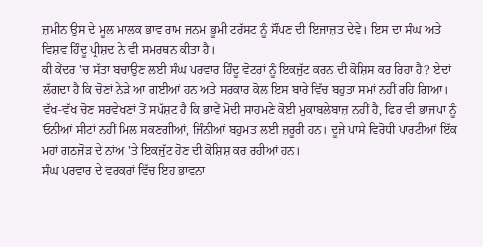ਜ਼ਮੀਨ ਉਸ ਦੇ ਮੂਲ ਮਾਲਕ ਭਾਵ ਰਾਮ ਜਨਮ ਭੂਮੀ ਟਰੱਸਟ ਨੂੰ ਸੌਂਪਣ ਦੀ ਇਜਾਜ਼ਤ ਦੇਵੇ। ਇਸ ਦਾ ਸੰਘ ਅਤੇ ਵਿਸ਼ਵ ਹਿੰਦੂ ਪ੍ਰੀਸ਼ਦ ਨੇ ਵੀ ਸਮਰਥਨ ਕੀਤਾ ਹੈ।
ਕੀ ਕੇਂਦਰ 'ਚ ਸੱਤਾ ਬਚਾਉਣ ਲਈ ਸੰਘ ਪਰਵਾਰ ਹਿੰਦੂ ਵੋਟਰਾਂ ਨੂੰ ਇਕਜੁੱਟ ਕਰਨ ਦੀ ਕੋਸ਼ਿਸ ਕਰ ਰਿਹਾ ਹੈ? ਏਦਾਂ ਲੱਗਦਾ ਹੈ ਕਿ ਚੋਣਾਂ ਨੇੜੇ ਆ ਗਈਆਂ ਹਨ ਅਤੇ ਸਰਕਾਰ ਕੋਲ ਇਸ ਬਾਰੇ ਵਿੱਚ ਬਹੁਤਾ ਸਮਾਂ ਨਹੀਂ ਰਹਿ ਗਿਆ। ਵੱਖ-ਵੱਖ ਚੋਣ ਸਰਵੇਖਣਾਂ ਤੋਂ ਸਪੱਸ਼ਟ ਹੈ ਕਿ ਭਾਵੇਂ ਮੋਦੀ ਸਾਹਮਣੇ ਕੋਈ ਮੁਕਾਬਲੇਬਾਜ਼ ਨਹੀਂ ਹੈ, ਫਿਰ ਵੀ ਭਾਜਪਾ ਨੂੰ ਓਨੀਆਂ ਸੀਟਾਂ ਨਹੀਂ ਮਿਲ ਸਕਣਗੀਆਂ, ਜਿੰਨੀਆਂ ਬਹੁਮਤ ਲਈ ਜ਼ਰੂਰੀ ਹਨ। ਦੂਜੇ ਪਾਸੇ ਵਿਰੋਧੀ ਪਾਰਟੀਆਂ ਇੱਕ ਮਹਾਂ ਗਠਜੋੜ ਦੇ ਨਾਂਅ 'ਤੇ ਇਕਜੁੱਟ ਹੋਣ ਦੀ ਕੋਸ਼ਿਸ਼ ਕਰ ਰਹੀਆਂ ਹਨ।
ਸੰਘ ਪਰਵਾਰ ਦੇ ਵਰਕਰਾਂ ਵਿੱਚ ਇਹ ਭਾਵਨਾ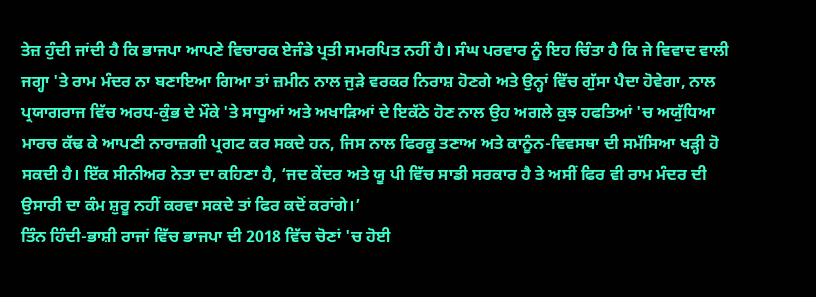ਤੇਜ਼ ਹੁੰਦੀ ਜਾਂਦੀ ਹੈ ਕਿ ਭਾਜਪਾ ਆਪਣੇ ਵਿਚਾਰਕ ਏਜੰਡੇ ਪ੍ਰਤੀ ਸਮਰਪਿਤ ਨਹੀਂ ਹੈ। ਸੰਘ ਪਰਵਾਰ ਨੂੰ ਇਹ ਚਿੰਤਾ ਹੈ ਕਿ ਜੇ ਵਿਵਾਦ ਵਾਲੀ ਜਗ੍ਹਾ 'ਤੇ ਰਾਮ ਮੰਦਰ ਨਾ ਬਣਾਇਆ ਗਿਆ ਤਾਂ ਜ਼ਮੀਨ ਨਾਲ ਜੁੜੇ ਵਰਕਰ ਨਿਰਾਸ਼ ਹੋਣਗੇ ਅਤੇ ਉਨ੍ਹਾਂ ਵਿੱਚ ਗੁੱਸਾ ਪੈਦਾ ਹੋਵੇਗਾ, ਨਾਲ ਪ੍ਰਯਾਗਰਾਜ ਵਿੱਚ ਅਰਧ-ਕੁੰਭ ਦੇ ਮੌਕੇ 'ਤੇ ਸਾਧੂਆਂ ਅਤੇ ਅਖਾੜਿਆਂ ਦੇ ਇਕੱਠੇ ਹੋਣ ਨਾਲ ਉਹ ਅਗਲੇ ਕੁਝ ਹਫਤਿਆਂ 'ਚ ਅਯੁੱਧਿਆ ਮਾਰਚ ਕੱਢ ਕੇ ਆਪਣੀ ਨਾਰਾਜ਼ਗੀ ਪ੍ਰਗਟ ਕਰ ਸਕਦੇ ਹਨ, ਜਿਸ ਨਾਲ ਫਿਰਕੂ ਤਣਾਅ ਅਤੇ ਕਾਨੂੰਨ-ਵਿਵਸਥਾ ਦੀ ਸਮੱਸਿਆ ਖੜ੍ਹੀ ਹੋ ਸਕਦੀ ਹੈ। ਇੱਕ ਸੀਨੀਅਰ ਨੇਤਾ ਦਾ ਕਹਿਣਾ ਹੈ, ‘ਜਦ ਕੇਂਦਰ ਅਤੇ ਯੂ ਪੀ ਵਿੱਚ ਸਾਡੀ ਸਰਕਾਰ ਹੈ ਤੇ ਅਸੀਂ ਫਿਰ ਵੀ ਰਾਮ ਮੰਦਰ ਦੀ ਉਸਾਰੀ ਦਾ ਕੰਮ ਸ਼ੁਰੂ ਨਹੀਂ ਕਰਵਾ ਸਕਦੇ ਤਾਂ ਫਿਰ ਕਦੋਂ ਕਰਾਂਗੇ।’
ਤਿੰਨ ਹਿੰਦੀ-ਭਾਸ਼ੀ ਰਾਜਾਂ ਵਿੱਚ ਭਾਜਪਾ ਦੀ 2018 ਵਿੱਚ ਚੋਣਾਂ 'ਚ ਹੋਈ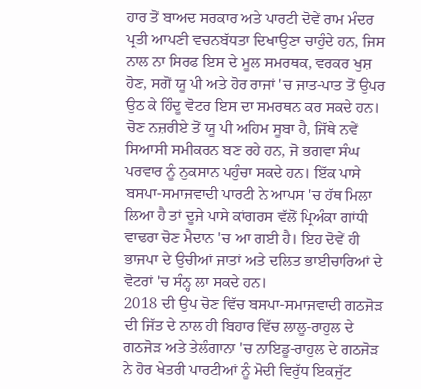ਹਾਰ ਤੋਂ ਬਾਅਦ ਸਰਕਾਰ ਅਤੇ ਪਾਰਟੀ ਦੋਵੇਂ ਰਾਮ ਮੰਦਰ ਪ੍ਰਤੀ ਆਪਣੀ ਵਚਨਬੱਧਤਾ ਦਿਖਾਉਣਾ ਚਾਹੁੰਦੇ ਹਨ, ਜਿਸ ਨਾਲ ਨਾ ਸਿਰਫ ਇਸ ਦੇ ਮੂਲ ਸਮਰਥਕ, ਵਰਕਰ ਖੁਸ਼ ਹੋਣ, ਸਗੋਂ ਯੂ ਪੀ ਅਤੇ ਹੋਰ ਰਾਜਾਂ 'ਚ ਜਾਤ-ਪਾਤ ਤੋਂ ਉਪਰ ਉਠ ਕੇ ਹਿੰਦੂ ਵੋਟਰ ਇਸ ਦਾ ਸਮਰਥਨ ਕਰ ਸਕਦੇ ਹਨ। ਚੋਣ ਨਜ਼ਰੀਏ ਤੋਂ ਯੂ ਪੀ ਅਹਿਮ ਸੂਬਾ ਹੈ, ਜਿੱਥੇ ਨਵੇਂ ਸਿਆਸੀ ਸਮੀਕਰਨ ਬਣ ਰਹੇ ਹਨ, ਜੋ ਭਗਵਾ ਸੰਘ ਪਰਵਾਰ ਨੂੰ ਨੁਕਸਾਨ ਪਹੁੰਚਾ ਸਕਦੇ ਹਨ। ਇੱਕ ਪਾਸੇ ਬਸਪਾ-ਸਮਾਜਵਾਦੀ ਪਾਰਟੀ ਨੇ ਆਪਸ 'ਚ ਹੱਥ ਮਿਲਾ ਲਿਆ ਹੈ ਤਾਂ ਦੂਜੇ ਪਾਸੇ ਕਾਂਗਰਸ ਵੱਲੋਂ ਪ੍ਰਿਅੰਕਾ ਗਾਂਧੀ ਵਾਢਰਾ ਚੋਣ ਮੈਦਾਨ 'ਚ ਆ ਗਈ ਹੈ। ਇਹ ਦੋਵੇਂ ਹੀ ਭਾਜਪਾ ਦੇ ਉਚੀਆਂ ਜਾਤਾਂ ਅਤੇ ਦਲਿਤ ਭਾਈਚਾਰਿਆਂ ਦੇ ਵੋਟਰਾਂ 'ਚ ਸੰਨ੍ਹ ਲਾ ਸਕਦੇ ਹਨ।
2018 ਦੀ ਉਪ ਚੋਣ ਵਿੱਚ ਬਸਪਾ-ਸਮਾਜਵਾਦੀ ਗਠਜੋੜ ਦੀ ਜਿੱਤ ਦੇ ਨਾਲ ਹੀ ਬਿਹਾਰ ਵਿੱਚ ਲਾਲੂ-ਰਾਹੁਲ ਦੇ ਗਠਜੋੜ ਅਤੇ ਤੇਲੰਗਾਨਾ 'ਚ ਨਾਇਡੂ-ਰਾਹੁਲ ਦੇ ਗਠਜੋੜ ਨੇ ਹੋਰ ਖੇਤਰੀ ਪਾਰਟੀਆਂ ਨੂੰ ਮੋਦੀ ਵਿਰੁੱਧ ਇਕਜੁੱਟ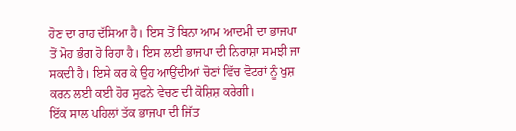ਹੋਣ ਦਾ ਰਾਹ ਦੱਸਿਆ ਹੈ। ਇਸ ਤੋਂ ਬਿਨਾ ਆਮ ਆਦਮੀ ਦਾ ਭਾਜਪਾ ਤੋਂ ਮੋਹ ਭੰਗ ਹੋ ਰਿਹਾ ਹੈ। ਇਸ ਲਈ ਭਾਜਪਾ ਦੀ ਨਿਰਾਸ਼ਾ ਸਮਝੀ ਜਾ ਸਕਦੀ ਹੈ। ਇਸੇ ਕਰ ਕੇ ਉਹ ਆਉਂਦੀਆਂ ਚੋਣਾਂ ਵਿੱਚ ਵੋਟਰਾਂ ਨੂੰ ਖੁਸ਼ ਕਰਨ ਲਈ ਕਈ ਹੋਰ ਸੁਫਨੇ ਵੇਚਣ ਦੀ ਕੋਸ਼ਿਸ਼ ਕਰੇਗੀ।
ਇੱਕ ਸਾਲ ਪਹਿਲਾਂ ਤੱਕ ਭਾਜਪਾ ਦੀ ਜਿੱਤ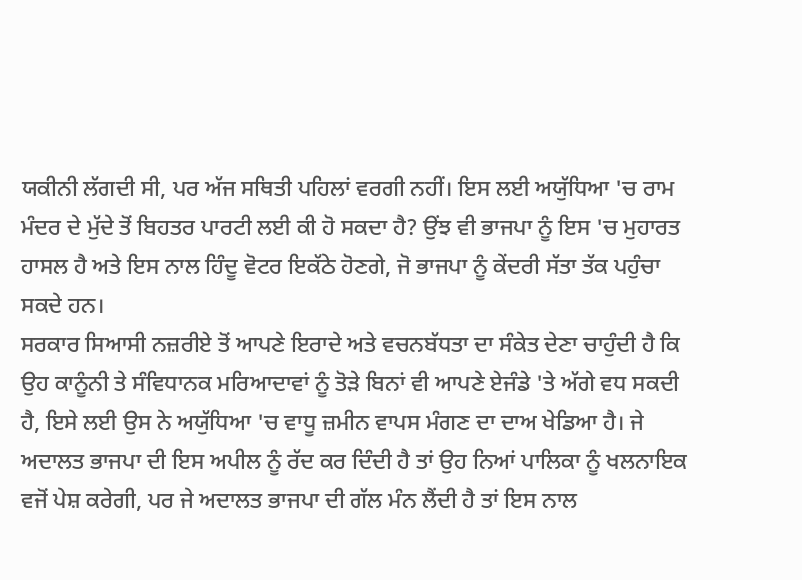ਯਕੀਨੀ ਲੱਗਦੀ ਸੀ, ਪਰ ਅੱਜ ਸਥਿਤੀ ਪਹਿਲਾਂ ਵਰਗੀ ਨਹੀਂ। ਇਸ ਲਈ ਅਯੁੱਧਿਆ 'ਚ ਰਾਮ ਮੰਦਰ ਦੇ ਮੁੱਦੇ ਤੋਂ ਬਿਹਤਰ ਪਾਰਟੀ ਲਈ ਕੀ ਹੋ ਸਕਦਾ ਹੈ? ਉਂਝ ਵੀ ਭਾਜਪਾ ਨੂੰ ਇਸ 'ਚ ਮੁਹਾਰਤ ਹਾਸਲ ਹੈ ਅਤੇ ਇਸ ਨਾਲ ਹਿੰਦੂ ਵੋਟਰ ਇਕੱਠੇ ਹੋਣਗੇ, ਜੋ ਭਾਜਪਾ ਨੂੰ ਕੇਂਦਰੀ ਸੱਤਾ ਤੱਕ ਪਹੁੰਚਾ ਸਕਦੇ ਹਨ।
ਸਰਕਾਰ ਸਿਆਸੀ ਨਜ਼ਰੀਏ ਤੋਂ ਆਪਣੇ ਇਰਾਦੇ ਅਤੇ ਵਚਨਬੱਧਤਾ ਦਾ ਸੰਕੇਤ ਦੇਣਾ ਚਾਹੁੰਦੀ ਹੈ ਕਿ ਉਹ ਕਾਨੂੰਨੀ ਤੇ ਸੰਵਿਧਾਨਕ ਮਰਿਆਦਾਵਾਂ ਨੂੰ ਤੋੜੇ ਬਿਨਾਂ ਵੀ ਆਪਣੇ ਏਜੰਡੇ 'ਤੇ ਅੱਗੇ ਵਧ ਸਕਦੀ ਹੈ, ਇਸੇ ਲਈ ਉਸ ਨੇ ਅਯੁੱਧਿਆ 'ਚ ਵਾਧੂ ਜ਼ਮੀਨ ਵਾਪਸ ਮੰਗਣ ਦਾ ਦਾਅ ਖੇਡਿਆ ਹੈ। ਜੇ ਅਦਾਲਤ ਭਾਜਪਾ ਦੀ ਇਸ ਅਪੀਲ ਨੂੰ ਰੱਦ ਕਰ ਦਿੰਦੀ ਹੈ ਤਾਂ ਉਹ ਨਿਆਂ ਪਾਲਿਕਾ ਨੂੰ ਖਲਨਾਇਕ ਵਜੋਂ ਪੇਸ਼ ਕਰੇਗੀ, ਪਰ ਜੇ ਅਦਾਲਤ ਭਾਜਪਾ ਦੀ ਗੱਲ ਮੰਨ ਲੈਂਦੀ ਹੈ ਤਾਂ ਇਸ ਨਾਲ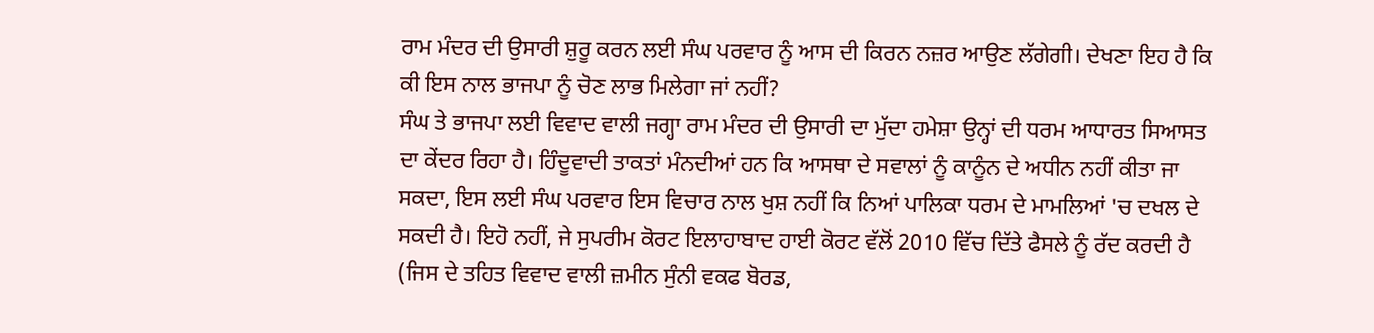ਰਾਮ ਮੰਦਰ ਦੀ ਉਸਾਰੀ ਸ਼ੁਰੂ ਕਰਨ ਲਈ ਸੰਘ ਪਰਵਾਰ ਨੂੰ ਆਸ ਦੀ ਕਿਰਨ ਨਜ਼ਰ ਆਉਣ ਲੱਗੇਗੀ। ਦੇਖਣਾ ਇਹ ਹੈ ਕਿ ਕੀ ਇਸ ਨਾਲ ਭਾਜਪਾ ਨੂੰ ਚੋਣ ਲਾਭ ਮਿਲੇਗਾ ਜਾਂ ਨਹੀਂ?
ਸੰਘ ਤੇ ਭਾਜਪਾ ਲਈ ਵਿਵਾਦ ਵਾਲੀ ਜਗ੍ਹਾ ਰਾਮ ਮੰਦਰ ਦੀ ਉਸਾਰੀ ਦਾ ਮੁੱਦਾ ਹਮੇਸ਼ਾ ਉਨ੍ਹਾਂ ਦੀ ਧਰਮ ਆਧਾਰਤ ਸਿਆਸਤ ਦਾ ਕੇਂਦਰ ਰਿਹਾ ਹੈ। ਹਿੰਦੂਵਾਦੀ ਤਾਕਤਾਂ ਮੰਨਦੀਆਂ ਹਨ ਕਿ ਆਸਥਾ ਦੇ ਸਵਾਲਾਂ ਨੂੰ ਕਾਨੂੰਨ ਦੇ ਅਧੀਨ ਨਹੀਂ ਕੀਤਾ ਜਾ ਸਕਦਾ, ਇਸ ਲਈ ਸੰਘ ਪਰਵਾਰ ਇਸ ਵਿਚਾਰ ਨਾਲ ਖੁਸ਼ ਨਹੀਂ ਕਿ ਨਿਆਂ ਪਾਲਿਕਾ ਧਰਮ ਦੇ ਮਾਮਲਿਆਂ 'ਚ ਦਖਲ ਦੇ ਸਕਦੀ ਹੈ। ਇਹੋ ਨਹੀਂ, ਜੇ ਸੁਪਰੀਮ ਕੋਰਟ ਇਲਾਹਾਬਾਦ ਹਾਈ ਕੋਰਟ ਵੱਲੋਂ 2010 ਵਿੱਚ ਦਿੱਤੇ ਫੈਸਲੇ ਨੂੰ ਰੱਦ ਕਰਦੀ ਹੈ (ਜਿਸ ਦੇ ਤਹਿਤ ਵਿਵਾਦ ਵਾਲੀ ਜ਼ਮੀਨ ਸੁੰਨੀ ਵਕਫ ਬੋਰਡ,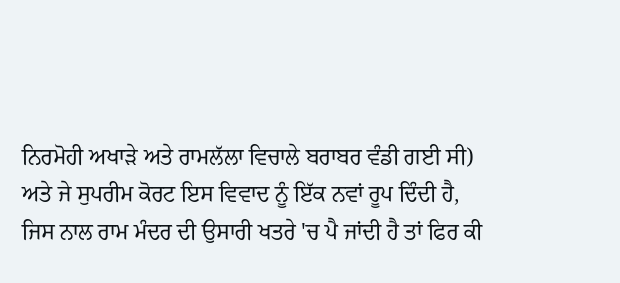ਨਿਰਮੋਹੀ ਅਖਾੜੇ ਅਤੇ ਰਾਮਲੱਲਾ ਵਿਚਾਲੇ ਬਰਾਬਰ ਵੰਡੀ ਗਈ ਸੀ) ਅਤੇ ਜੇ ਸੁਪਰੀਮ ਕੋਰਟ ਇਸ ਵਿਵਾਦ ਨੂੰ ਇੱਕ ਨਵਾਂ ਰੂਪ ਦਿੰਦੀ ਹੈ, ਜਿਸ ਨਾਲ ਰਾਮ ਮੰਦਰ ਦੀ ਉਸਾਰੀ ਖਤਰੇ 'ਚ ਪੈ ਜਾਂਦੀ ਹੈ ਤਾਂ ਫਿਰ ਕੀ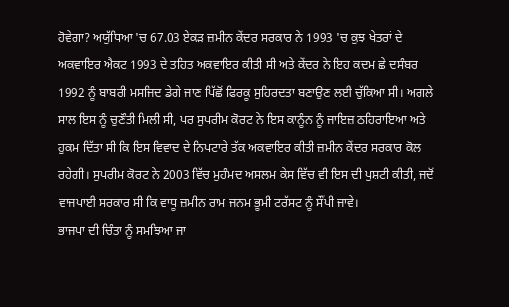ਹੋਵੇਗਾ? ਅਯੁੱਧਿਆ 'ਚ 67.03 ਏਕੜ ਜ਼ਮੀਨ ਕੇਂਦਰ ਸਰਕਾਰ ਨੇ 1993 'ਚ ਕੁਝ ਖੇਤਰਾਂ ਦੇ ਅਕਵਾਇਰ ਐਕਟ 1993 ਦੇ ਤਹਿਤ ਅਕਵਾਇਰ ਕੀਤੀ ਸੀ ਅਤੇ ਕੇਂਦਰ ਨੇ ਇਹ ਕਦਮ ਛੇ ਦਸੰਬਰ 1992 ਨੂੰ ਬਾਬਰੀ ਮਸਜਿਦ ਡੇਗੇ ਜਾਣ ਪਿੱਛੋਂ ਫਿਰਕੂ ਸੁਹਿਰਦਤਾ ਬਣਾਉਣ ਲਈ ਚੁੱਕਿਆ ਸੀ। ਅਗਲੇ ਸਾਲ ਇਸ ਨੂੰ ਚੁਣੌਤੀ ਮਿਲੀ ਸੀ, ਪਰ ਸੁਪਰੀਮ ਕੋਰਟ ਨੇ ਇਸ ਕਾਨੂੰਨ ਨੂੰ ਜਾਇਜ਼ ਠਹਿਰਾਇਆ ਅਤੇ ਹੁਕਮ ਦਿੱਤਾ ਸੀ ਕਿ ਇਸ ਵਿਵਾਦ ਦੇ ਨਿਪਟਾਰੇ ਤੱਕ ਅਕਵਾਇਰ ਕੀਤੀ ਜ਼ਮੀਨ ਕੇਂਦਰ ਸਰਕਾਰ ਕੋਲ ਰਹੇਗੀ। ਸੁਪਰੀਮ ਕੋਰਟ ਨੇ 2003 ਵਿੱਚ ਮੁਹੰਮਦ ਅਸਲਮ ਕੇਸ ਵਿੱਚ ਵੀ ਇਸ ਦੀ ਪੁਸ਼ਟੀ ਕੀਤੀ, ਜਦੋਂ ਵਾਜਪਾਈ ਸਰਕਾਰ ਸੀ ਕਿ ਵਾਧੂ ਜ਼ਮੀਨ ਰਾਮ ਜਨਮ ਭੂਮੀ ਟਰੱਸਟ ਨੂੰ ਸੌਂਪੀ ਜਾਵੇ।
ਭਾਜਪਾ ਦੀ ਚਿੰਤਾ ਨੂੰ ਸਮਝਿਆ ਜਾ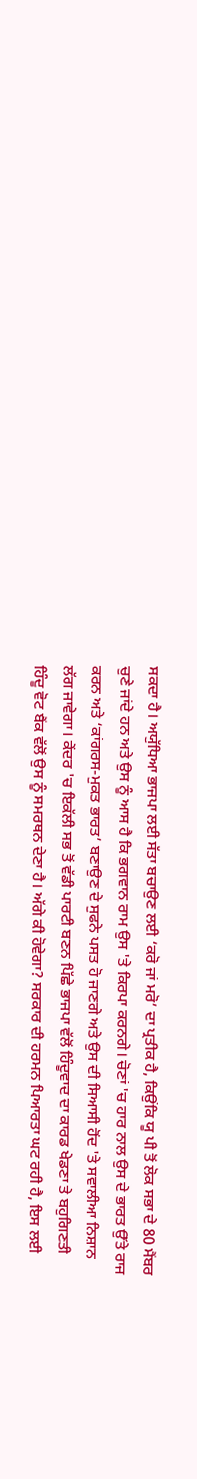ਸਕਦਾ ਹੈ। ਅਯੁੱਧਿਆ ਭਾਜਪਾ ਲਈ ਸੱਤਾ ਬਚਾਉਣ ਲਈ ‘ਕਰੋ ਜਾਂ ਮਰੋ’ ਦਾ ਪ੍ਰਤੀਕ ਹੈ, ਕਿਉਂਕਿ ਯੂ ਪੀ ਤੋਂ ਲੋਕ ਸਭਾ ਦੇ 80 ਮੈਂਬਰ ਚੁਣੇ ਜਾਂਦੇ ਹਨ ਅਤੇ ਉਸ ਨੂੰ ਆਸ ਹੈ ਕਿ ਭਗਵਾਨ ਰਾਮ ਉਸ 'ਤੇ ਕਿਰਪਾ ਕਰਨਗੇ। ਚੋਣਾਂ 'ਚ ਹਾਰ ਨਾਲ ਉਸ ਦੇ ਭਾਰਤ ਉੱਤੇ ਰਾਜ ਕਰਨ ਅਤੇ ‘ਕਾਂਗਰਸ-ਮੁਕਤ ਭਾਰਤ’ ਬਣਾਉਣ ਦੇ ਸੁਫਨੇ ਪਸਤ ਹੋ ਜਾਣਗੇ ਅਤੇ ਉਸ ਦੀ ਸਿਆਸੀ ਹੋਂਦ 'ਤੇ ਸਵਾਲੀਆ ਨਿਸ਼ਾਨ ਲੱਗ ਜਾਵੇਗਾ। ਕੇਂਦਰ 'ਚ ਇਕੱਲੀ ਸਭ ਤੋਂ ਵੱਡੀ ਪਾਰਟੀ ਬਣਨ ਪਿੱਛੇ ਭਾਜਪਾ ਵੱਲੋਂ ਹਿੰਦੂਵਾਦ ਦਾ ਕਾਰਡ ਖੇਡਣਾ ਤੇ ਬਹੁਗਿਣਤੀ ਹਿੰਦੂ ਵੋਟ ਬੈਂਕ ਵੱਲੋਂ ਉਸ ਨੂੰ ਸਮਰਥਨ ਦੇਣਾ ਹੈ। ਅੱਗੇ ਕੀ ਹੋਵੇਗਾ? ਸਰਕਾਰ ਦੀ ਹਰਮਨ ਪਿਆਰਤਾ ਘਟ ਰਹੀ ਹੈ, ਇਸ ਲਈ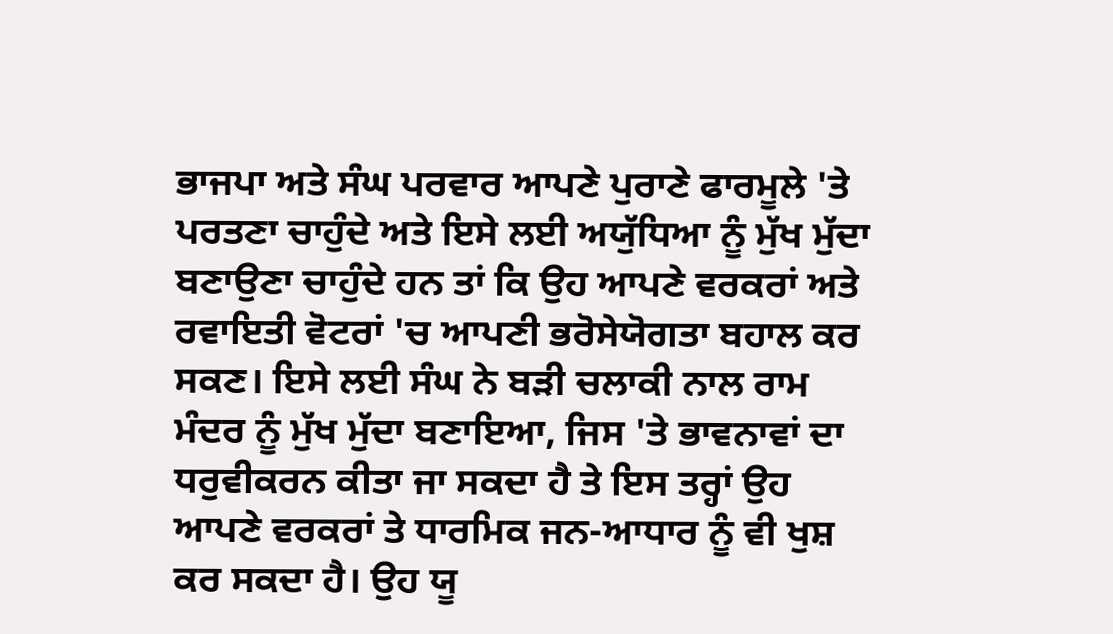ਭਾਜਪਾ ਅਤੇ ਸੰਘ ਪਰਵਾਰ ਆਪਣੇ ਪੁਰਾਣੇ ਫਾਰਮੂਲੇ 'ਤੇ ਪਰਤਣਾ ਚਾਹੁੰਦੇ ਅਤੇ ਇਸੇ ਲਈ ਅਯੁੱਧਿਆ ਨੂੰ ਮੁੱਖ ਮੁੱਦਾ ਬਣਾਉਣਾ ਚਾਹੁੰਦੇ ਹਨ ਤਾਂ ਕਿ ਉਹ ਆਪਣੇ ਵਰਕਰਾਂ ਅਤੇ ਰਵਾਇਤੀ ਵੋਟਰਾਂ 'ਚ ਆਪਣੀ ਭਰੋਸੇਯੋਗਤਾ ਬਹਾਲ ਕਰ ਸਕਣ। ਇਸੇ ਲਈ ਸੰਘ ਨੇ ਬੜੀ ਚਲਾਕੀ ਨਾਲ ਰਾਮ ਮੰਦਰ ਨੂੰ ਮੁੱਖ ਮੁੱਦਾ ਬਣਾਇਆ, ਜਿਸ 'ਤੇ ਭਾਵਨਾਵਾਂ ਦਾ ਧਰੁਵੀਕਰਨ ਕੀਤਾ ਜਾ ਸਕਦਾ ਹੈ ਤੇ ਇਸ ਤਰ੍ਹਾਂ ਉਹ ਆਪਣੇ ਵਰਕਰਾਂ ਤੇ ਧਾਰਮਿਕ ਜਨ-ਆਧਾਰ ਨੂੰ ਵੀ ਖੁਸ਼ ਕਰ ਸਕਦਾ ਹੈ। ਉਹ ਯੂ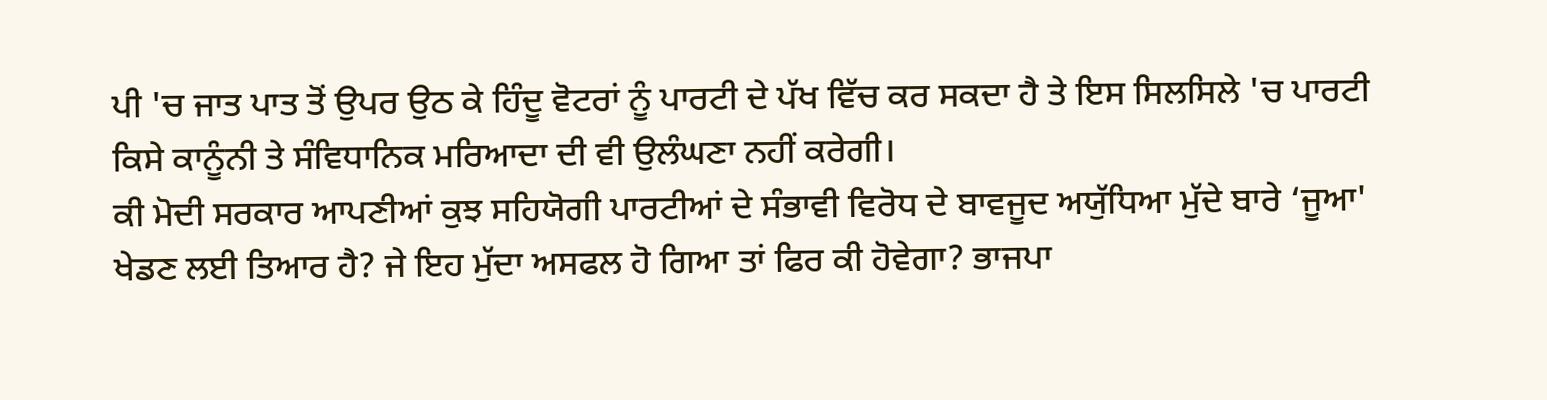ਪੀ 'ਚ ਜਾਤ ਪਾਤ ਤੋਂ ਉਪਰ ਉਠ ਕੇ ਹਿੰਦੂ ਵੋਟਰਾਂ ਨੂੰ ਪਾਰਟੀ ਦੇ ਪੱਖ ਵਿੱਚ ਕਰ ਸਕਦਾ ਹੈ ਤੇ ਇਸ ਸਿਲਸਿਲੇ 'ਚ ਪਾਰਟੀ ਕਿਸੇ ਕਾਨੂੰਨੀ ਤੇ ਸੰਵਿਧਾਨਿਕ ਮਰਿਆਦਾ ਦੀ ਵੀ ਉਲੰਘਣਾ ਨਹੀਂ ਕਰੇਗੀ।
ਕੀ ਮੋਦੀ ਸਰਕਾਰ ਆਪਣੀਆਂ ਕੁਝ ਸਹਿਯੋਗੀ ਪਾਰਟੀਆਂ ਦੇ ਸੰਭਾਵੀ ਵਿਰੋਧ ਦੇ ਬਾਵਜੂਦ ਅਯੁੱਧਿਆ ਮੁੱਦੇ ਬਾਰੇ ‘ਜੂਆ' ਖੇਡਣ ਲਈ ਤਿਆਰ ਹੈ? ਜੇ ਇਹ ਮੁੱਦਾ ਅਸਫਲ ਹੋ ਗਿਆ ਤਾਂ ਫਿਰ ਕੀ ਹੋਵੇਗਾ? ਭਾਜਪਾ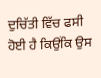ਦੁਚਿੱਤੀ ਵਿੱਚ ਫਸੀ ਹੋਈ ਹੈ ਕਿਉਂਕਿ ਉਸ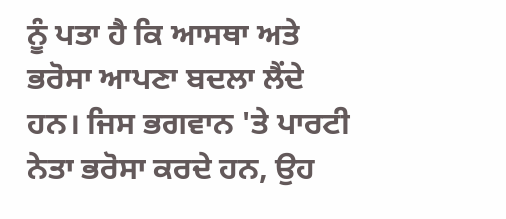ਨੂੰ ਪਤਾ ਹੈ ਕਿ ਆਸਥਾ ਅਤੇ ਭਰੋਸਾ ਆਪਣਾ ਬਦਲਾ ਲੈਂਦੇ ਹਨ। ਜਿਸ ਭਗਵਾਨ 'ਤੇ ਪਾਰਟੀ ਨੇਤਾ ਭਰੋਸਾ ਕਰਦੇ ਹਨ, ਉਹ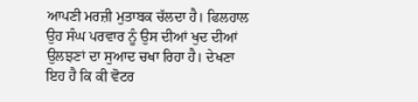ਆਪਣੀ ਮਰਜ਼ੀ ਮੁਤਾਬਕ ਚੱਲਦਾ ਹੈ। ਫਿਲਹਾਲ ਉਹ ਸੰਘ ਪਰਵਾਰ ਨੂੰ ਉਸ ਦੀਆਂ ਖੁਦ ਦੀਆਂ ਉਲਝਣਾਂ ਦਾ ਸੁਆਦ ਚਖਾ ਰਿਹਾ ਹੈ। ਦੇਖਣਾ ਇਹ ਹੈ ਕਿ ਕੀ ਵੋਟਰ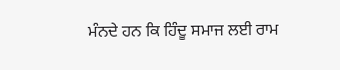ਮੰਨਦੇ ਹਨ ਕਿ ਹਿੰਦੂ ਸਮਾਜ ਲਈ ਰਾਮ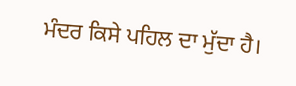ਮੰਦਰ ਕਿਸੇ ਪਹਿਲ ਦਾ ਮੁੱਦਾ ਹੈ।